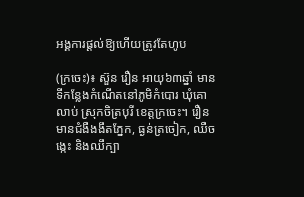អង្គការផ្ដល់ឱ្យហើយត្រូវតែហូប

(ក្រចេះ)៖ ស៊ួន រឿន អាយុ៦៣ឆ្នាំ មានទីកន្លែងកំណើតនៅភូមិកំបោរ ឃុំគោលាប់ ស្រុកចិត្របុរី ខេត្តក្រចេះ។ រឿន មានជំងឺងងឹតភ្នែក, ធ្ងន់ត្រចៀក, ឈឺចង្កេះ និងឈឹក្បា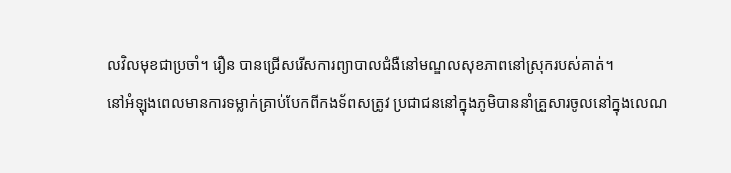លវិលមុខជាប្រចាំ។ រឿន បានជ្រើសរើសការព្យាបាលជំងឺនៅមណ្ឌលសុខភាពនៅស្រុករបស់គាត់។
នៅអំឡុងពេលមានការទម្លាក់គ្រាប់បែកពីកងទ័ពសត្រូវ ប្រជាជននៅក្នុងភូមិបាននាំគ្រួសារចូលនៅក្នុងលេណ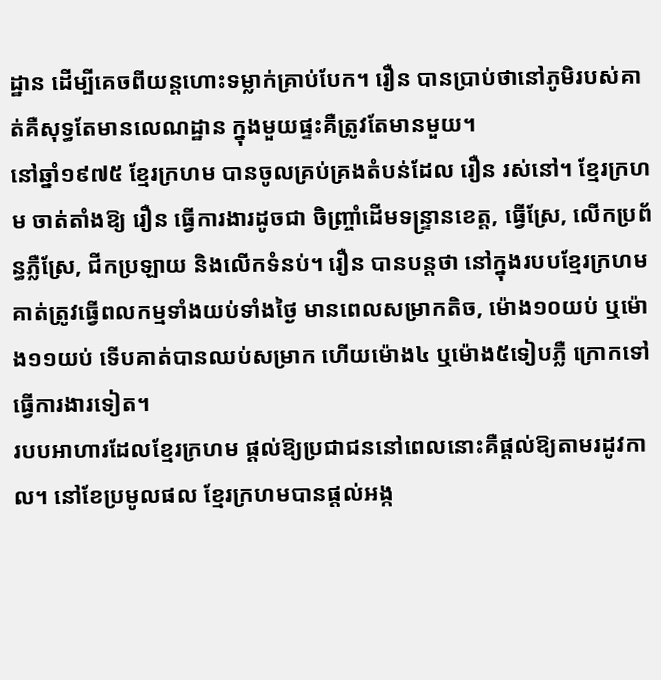ដ្ឋាន ដើម្បីគេចពីយន្តហោះទម្លាក់គ្រាប់បែក។ រឿន បានប្រាប់ថានៅភូមិរបស់គាត់គឺសុទ្ធតែមានលេណដ្ឋាន ក្នុងមួយផ្ទះគឺត្រូវតែមានមួយ។
នៅឆ្នាំ១៩៧៥ ខ្មែរក្រហម បានចូលគ្រប់គ្រងតំបន់ដែល រឿន រស់នៅ។ ខ្មែរក្រហម ចាត់តាំងឱ្យ រឿន ធ្វើការងារដូចជា ចិញ្ច្រាំដើមទន្រ្ទានខេត្ត, ធ្វើស្រែ, លើកប្រព័ន្ធភ្លឺស្រែ, ជីកប្រឡាយ និងលើកទំនប់។ រឿន បានបន្តថា នៅក្នុងរបបខ្មែរក្រហម គាត់ត្រូវធ្វើពលកម្មទាំងយប់ទាំងថ្ងៃ មានពេលសម្រាកតិច, ម៉ោង១០យប់ ឬម៉ោង១១យប់ ទើបគាត់បានឈប់សម្រាក ហើយម៉ោង៤ ឬម៉ោង៥ទៀបភ្លឺ ក្រោកទៅធ្វើការងារទៀត។
របបអាហារដែលខ្មែរក្រហម ផ្ដល់ឱ្យប្រជាជននៅពេលនោះគឺផ្ដល់ឱ្យតាមរដូវកាល។ នៅខែប្រមូលផល ខ្មែរក្រហមបានផ្ដល់អង្ក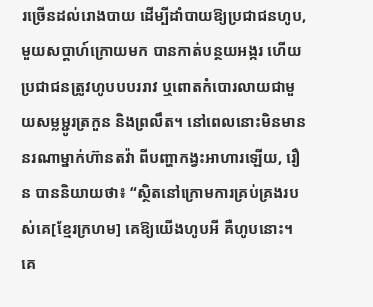រច្រើនដល់រោងបាយ ដើម្បីដាំបាយឱ្យប្រជាជនហូប, មួយសប្ដាហ៍ក្រោយមក បានកាត់បន្ថយអង្ករ ហើយប្រជាជនត្រូវហូបបបររាវ ឬពោតកំបោរលាយជាមួយសម្លម្ជូរត្រកួន និងព្រលឹត។ នៅពេលនោះមិនមាននរណាម្នាក់ហ៊ានតវ៉ា ពីបញ្ហាកង្វះអាហារឡើយ, រឿន បាននិយាយថា៖ “ស្ថិតនៅក្រោមការគ្រប់គ្រងរបស់គេ[ខ្មែរក្រហម] គេឱ្យយើងហូបអី គឺហូបនោះ។ គេ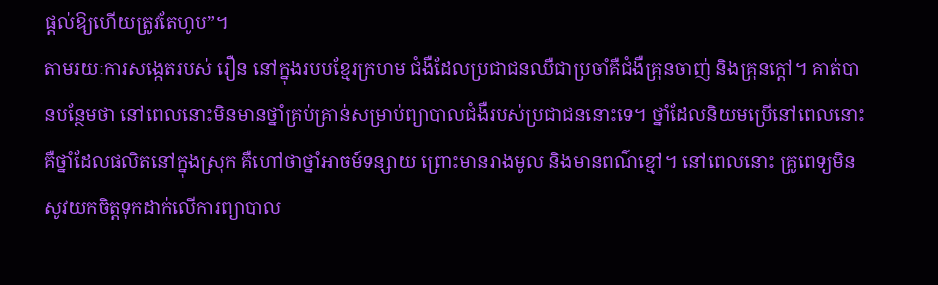ផ្ដល់ឱ្យហើយត្រូវតែហូប”។
តាមរយៈការសង្កេតរបស់ រឿន នៅក្នុងរបបខ្មែរក្រហម ជំងឺដែលប្រជាជនឈឺជាប្រចាំគឺជំងឺគ្រុនចាញ់ និងគ្រុនក្ដៅ។ គាត់បានបន្ថែមថា នៅពេលនោះមិនមានថ្នាំគ្រប់គ្រាន់សម្រាប់ព្យាបាលជំងឺរបស់ប្រជាជននោះទេ។ ថ្នាំដែលនិយមប្រើនៅពេលនោះគឺថ្នាំដែលផលិតនៅក្នុងស្រុក គឺហៅថាថ្នាំអាចម៍ទន្សាយ ព្រោះមានរាងមូល និងមានពណ៌ខ្មៅ។ នៅពេលនោះ គ្រូពេទ្យមិនសូវយកចិត្តទុកដាក់លើការព្យាបាល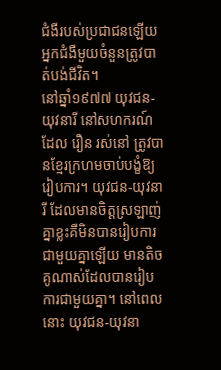ជំងឺរបស់ប្រជាជនឡើយ អ្នកជំងឺមួយចំនួនត្រូវបាត់បង់ជីវិត។
នៅឆ្នាំ១៩៧៧ យុវជន-យុវនារី នៅសហករណ៍ដែល រឿន រស់នៅ ត្រូវបានខ្មែរក្រហមចាប់បង្ខំឱ្យរៀបការ។ យុវជន-យុវនារី ដែលមានចិត្តស្រឡាញ់គ្នាខ្លះគឺមិនបានរៀបការជាមួយគ្នាឡើយ មានតិចគូណាស់ដែលបានរៀបការជាមួយគ្នា។ នៅពេលនោះ យុវជន-យុវនា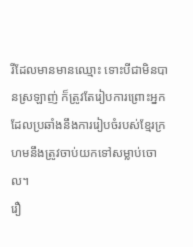រីដែលមានមានឈ្មោះ ទោះបីជាមិនបានស្រឡាញ់ ក៏ត្រូវតែរៀបការព្រោះអ្នកដែលប្រឆាំងនឹងការរៀបចំរបស់ខ្មែរក្រហមនឹងត្រូវចាប់យកទៅសម្លាប់ចោល។
រឿ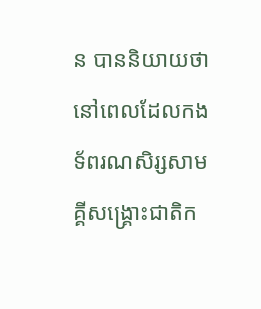ន បាននិយាយថា នៅពេលដែលកងទ័ពរណសិរ្សសាមគ្គីសង្គ្រោះជាតិក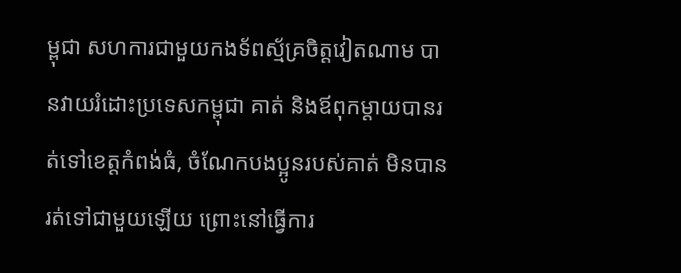ម្ពុជា សហការជាមួយកងទ័ពស្ម័គ្រចិត្តវៀតណាម បានវាយរំដោះប្រទេសកម្ពុជា គាត់ និងឪពុកម្ដាយបានរត់ទៅខេត្តកំពង់ធំ, ចំណែកបងប្អូនរបស់គាត់ មិនបានរត់ទៅជាមួយឡើយ ព្រោះនៅធ្វើការ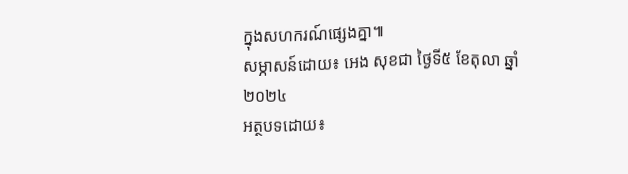ក្នុងសហករណ៍ផ្សេងគ្នា៕
សម្ភាសន៍ដោយ៖ អេង សុខជា ថ្ងៃទី៥ ខែតុលា ឆ្នាំ២០២៤
អត្ថបទដោយ៖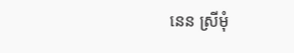នេន ស្រីមុំ